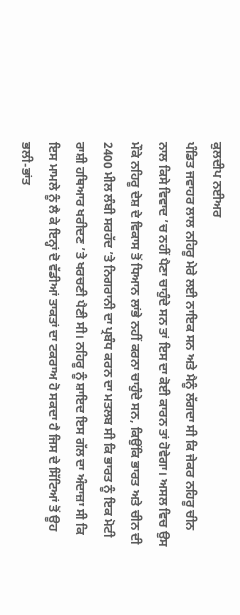ਕੁਲਦੀਪ ਨਈਅਰ
ਪੰਡਿਤ ਜਵਾਹਰ ਲਾਲ ਨਹਿਰੂ ਮੇਰੇ ਲਈ ਨਾਇਕ ਸਨ ਅਤੇ ਮੈਨੂੰ ਲੱਗਦਾ ਸੀ ਕਿ ਜੇਕਰ ਨਹਿਰੂ ਚੀਨ ਨਾਲ ਕਿਸੇ ਵਿਵਾਦ ’ਚ ਨਹੀਂ ਪੈਣਾ ਚਾਹੁੰਦੇ ਸਨ ਤਾਂ ਇਸ ਦਾ ਕੋਈ ਕਾਰਨ ਤਾਂ ਹੋਵੇਗਾ। ਅਸਲ ਵਿਚ ਉਸ ਮੌਕੇ ਨਹਿਰੂ ਦੇਸ਼ ਦੇ ਵਿਕਾਸ ਤੋਂ ਧਿਆਨ ਲਾਂਭੇ ਨਹੀਂ ਕਰਨਾ ਚਾਹੁੰਦੇ ਸਨ, ਕਿਉਂਕਿ ਭਾਰਤ ਅਤੇ ਚੀਨ ਦੀ 2400 ਮੀਲ ਲੰਬੀ ਸਰਹੱਦ ’ਤੇ ਨਿਗਰਾਨੀ ਦਾ ਪ੍ਰਬੰਧ ਕਰਨ ਦਾ ਮਤਲਬ ਸੀ ਕਿ ਭਾਰਤ ਨੂੰ ਇਕ ਮੋਟੀ ਰਾਸ਼ੀ ਹਥਿਆਰ ਖਰੀਦਣ ’ਤੇ ਖਰਚਣੀ ਪੈਣੀ ਸੀ। ਨਹਿਰੂ ਨੂੰ ਸ਼ਾਇਦ ਇਸ ਗੱਲ ਦਾ ਅੰਦਾਜ਼ਾ ਸੀ ਕਿ ਇਸ ਮਾਮਲੇ ਨੂੰ ਲੈ ਕੇ ਇਨ੍ਹਾਂ ਦੋ ਵੱਡੀਆਂ ਤਾਕਤਾਂ ਦਾ ਟਕਰਾਅ ਹੋ ਸਕਦਾ ਹੈ ਜਿਸ ਦੇ ਸਿੱਟਿਆਂ ਤੋਂ ਊਹ ਭਲੀ-ਭਾਂਤ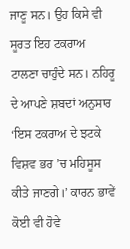ਜਾਣੂ ਸਨ। ਉਹ ਕਿਸੇ ਵੀ ਸੂਰਤ ਇਹ ਟਕਰਾਅ ਟਾਲਣਾ ਚਾਹੁੰਦੇ ਸਨ। ਨਹਿਰੂ ਦੇ ਆਪਣੇ ਸ਼ਬਦਾਂ ਅਨੁਸਾਰ ‘ਇਸ ਟਕਰਾਅ ਦੇ ਝਟਕੇ ਵਿਸ਼ਵ ਭਰ ’ਚ ਮਹਿਸੂਸ ਕੀਤੇ ਜਾਣਗੇ।’ ਕਾਰਨ ਭਾਵੇਂ ਕੋਈ ਵੀ ਹੋਵੇ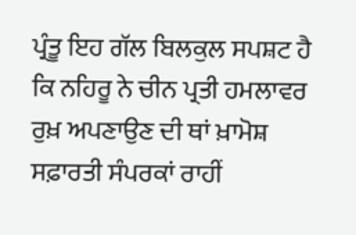ਪ੍ਰੰਤੂ ਇਹ ਗੱਲ ਬਿਲਕੁਲ ਸਪਸ਼ਟ ਹੈ ਕਿ ਨਹਿਰੂ ਨੇ ਚੀਨ ਪ੍ਰਤੀ ਹਮਲਾਵਰ ਰੁਖ਼ ਅਪਣਾਉਣ ਦੀ ਥਾਂ ਖ਼ਾਮੋਸ਼ ਸਫ਼ਾਰਤੀ ਸੰਪਰਕਾਂ ਰਾਹੀਂ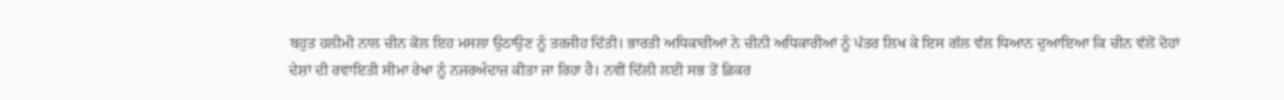ਬਹੁਤ ਹਲੀਮੀ ਨਾਲ ਚੀਨ ਕੋਲ ਇਹ ਮਸਲਾ ਉਠਾਉਣ ਨੂੰ ਤਰਜੀਹ ਦਿੱਤੀ। ਭਾਰਤੀ ਅਧਿਕਾਰੀਆਂ ਨੇ ਚੀਨੀ ਅਧਿਕਾਰੀਆਂ ਨੂੰ ਪੱਤਰ ਲਿਖ ਕੇ ਇਸ ਗੱਲ ਵੱਲ ਧਿਆਨ ਦੁਆਇਆ ਕਿ ਚੀਨ ਵੱਲੋਂ ਦੋਹਾਂ ਦੇਸ਼ਾਂ ਦੀ ਰਵਾਇਤੀ ਸੀਮਾ ਰੇਖਾ ਨੂੰ ਨਜਰਅੰਦਾਜ਼ ਕੀਤਾ ਜਾ ਰਿਹਾ ਹੈ। ਨਵੀਂ ਦਿੱਲੀ ਲਈ ਸਭ ਤੋਂ ਫ਼ਿਕਰ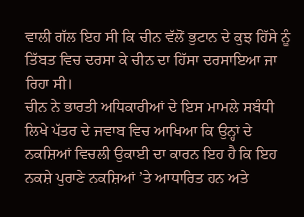ਵਾਲੀ ਗੱਲ ਇਹ ਸੀ ਕਿ ਚੀਨ ਵੱਲੋਂ ਭੁਟਾਨ ਦੇ ਕੁਝ ਹਿੱਸੇ ਨੂੰ ਤਿੱਬਤ ਵਿਚ ਦਰਸਾ ਕੇ ਚੀਨ ਦਾ ਹਿੱਸਾ ਦਰਸਾਇਆ ਜਾ ਰਿਹਾ ਸੀ।
ਚੀਨ ਨੇ ਭਾਰਤੀ ਅਧਿਕਾਰੀਆਂ ਦੇ ਇਸ ਮਾਮਲੇ ਸਬੰਧੀ ਲਿਖੇ ਪੱਤਰ ਦੇ ਜਵਾਬ ਵਿਚ ਆਖਿਆ ਕਿ ਉਨ੍ਹਾਂ ਦੇ ਨਕਸ਼ਿਆਂ ਵਿਚਲੀ ਉਕਾਈ ਦਾ ਕਾਰਨ ਇਹ ਹੈ ਕਿ ਇਹ ਨਕਸ਼ੇ ਪੁਰਾਣੇ ਨਕਸ਼ਿਆਂ ’ਤੇ ਆਧਾਰਿਤ ਹਨ ਅਤੇ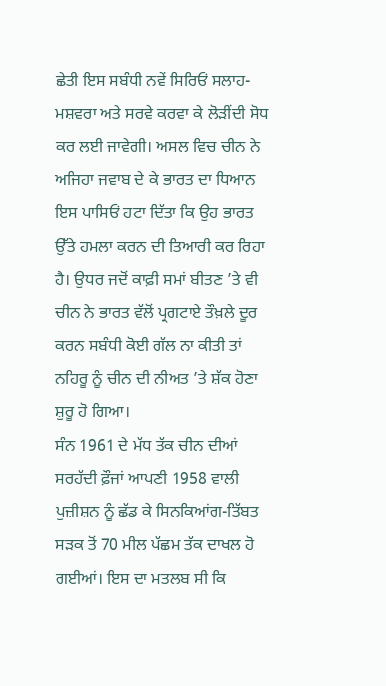ਛੇਤੀ ਇਸ ਸਬੰਧੀ ਨਵੇਂ ਸਿਰਿਓਂ ਸਲਾਹ-ਮਸ਼ਵਰਾ ਅਤੇ ਸਰਵੇ ਕਰਵਾ ਕੇ ਲੋੜੀਂਦੀ ਸੋਧ ਕਰ ਲਈ ਜਾਵੇਗੀ। ਅਸਲ ਵਿਚ ਚੀਨ ਨੇ ਅਜਿਹਾ ਜਵਾਬ ਦੇ ਕੇ ਭਾਰਤ ਦਾ ਧਿਆਨ ਇਸ ਪਾਸਿਓਂ ਹਟਾ ਦਿੱਤਾ ਕਿ ਉਹ ਭਾਰਤ ਉੱਤੇ ਹਮਲਾ ਕਰਨ ਦੀ ਤਿਆਰੀ ਕਰ ਰਿਹਾ ਹੈ। ਉਧਰ ਜਦੋਂ ਕਾਫ਼ੀ ਸਮਾਂ ਬੀਤਣ ’ਤੇ ਵੀ ਚੀਨ ਨੇ ਭਾਰਤ ਵੱਲੋਂ ਪ੍ਰਗਟਾਏ ਤੌਖ਼ਲੇ ਦੂਰ ਕਰਨ ਸਬੰਧੀ ਕੋਈ ਗੱਲ ਨਾ ਕੀਤੀ ਤਾਂ ਨਹਿਰੂ ਨੂੰ ਚੀਨ ਦੀ ਨੀਅਤ ’ਤੇ ਸ਼ੱਕ ਹੋਣਾ ਸ਼ੁਰੂ ਹੋ ਗਿਆ।
ਸੰਨ 1961 ਦੇ ਮੱਧ ਤੱਕ ਚੀਨ ਦੀਆਂ ਸਰਹੱਦੀ ਫ਼ੌਜਾਂ ਆਪਣੀ 1958 ਵਾਲੀ ਪੁਜ਼ੀਸ਼ਨ ਨੂੰ ਛੱਡ ਕੇ ਸਿਨਕਿਆਂਗ-ਤਿੱਬਤ ਸੜਕ ਤੋਂ 70 ਮੀਲ ਪੱਛਮ ਤੱਕ ਦਾਖਲ ਹੋ ਗਈਆਂ। ਇਸ ਦਾ ਮਤਲਬ ਸੀ ਕਿ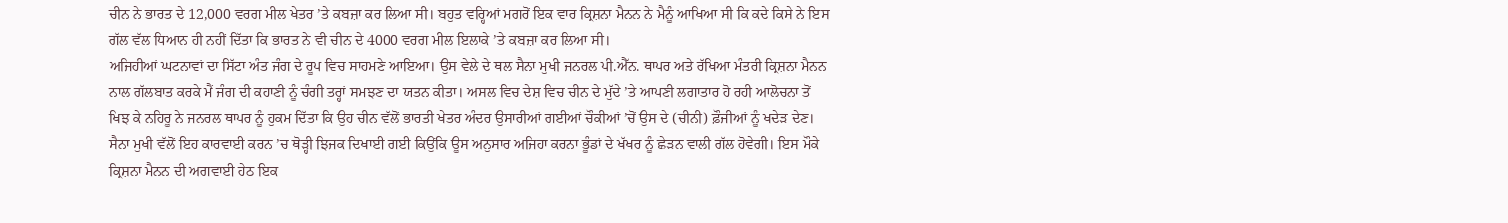ਚੀਨ ਨੇ ਭਾਰਤ ਦੇ 12,000 ਵਰਗ ਮੀਲ ਖੇਤਰ ’ਤੇ ਕਬਜ਼ਾ ਕਰ ਲਿਆ ਸੀ। ਬਹੁਤ ਵਰ੍ਹਿਆਂ ਮਗਰੋਂ ਇਕ ਵਾਰ ਕ੍ਰਿਸ਼ਨਾ ਮੈਨਨ ਨੇ ਮੈਨੂੰ ਆਖਿਆ ਸੀ ਕਿ ਕਦੇ ਕਿਸੇ ਨੇ ਇਸ ਗੱਲ ਵੱਲ ਧਿਆਨ ਹੀ ਨਹੀਂ ਦਿੱਤਾ ਕਿ ਭਾਰਤ ਨੇ ਵੀ ਚੀਨ ਦੇ 4000 ਵਰਗ ਮੀਲ ਇਲਾਕੇ ’ਤੇ ਕਬਜ਼ਾ ਕਰ ਲਿਆ ਸੀ।
ਅਜਿਹੀਆਂ ਘਟਨਾਵਾਂ ਦਾ ਸਿੱਟਾ ਅੰਤ ਜੰਗ ਦੇ ਰੂਪ ਵਿਚ ਸਾਹਮਣੇ ਆਇਆ। ਉਸ ਵੇਲੇ ਦੇ ਥਲ ਸੈਨਾ ਮੁਖੀ ਜਨਰਲ ਪੀ.ਐੱਨ. ਥਾਪਰ ਅਤੇ ਰੱਖਿਆ ਮੰਤਰੀ ਕ੍ਰਿਸ਼ਨਾ ਮੈਨਨ ਨਾਲ ਗੱਲਬਾਤ ਕਰਕੇ ਮੈਂ ਜੰਗ ਦੀ ਕਹਾਣੀ ਨੂੰ ਚੰਗੀ ਤਰ੍ਹਾਂ ਸਮਝਣ ਦਾ ਯਤਨ ਕੀਤਾ। ਅਸਲ ਵਿਚ ਦੇਸ਼ ਵਿਚ ਚੀਨ ਦੇ ਮੁੱਦੇ ’ਤੇ ਆਪਣੀ ਲਗਾਤਾਰ ਹੋ ਰਹੀ ਆਲੋਚਨਾ ਤੋਂ ਖਿਝ ਕੇ ਨਹਿਰੂ ਨੇ ਜਨਰਲ ਥਾਪਰ ਨੂੰ ਹੁਕਮ ਦਿੱਤਾ ਕਿ ਉਹ ਚੀਨ ਵੱਲੋਂ ਭਾਰਤੀ ਖੇਤਰ ਅੰਦਰ ਉਸਾਰੀਆਂ ਗਈਆਂ ਚੌਕੀਆਂ ’ਚੋਂ ਉਸ ਦੇ (ਚੀਨੀ) ਫ਼ੌਜੀਆਂ ਨੂੰ ਖਦੇੜ ਦੇਣ। ਸੈਨਾ ਮੁਖੀ ਵੱਲੋਂ ਇਹ ਕਾਰਵਾਈ ਕਰਨ ’ਚ ਥੋੜ੍ਹੀ ਝਿਜਕ ਦਿਖਾਈ ਗਈ ਕਿਉਂਕਿ ਊਸ ਅਨੁਸਾਰ ਅਜਿਹਾ ਕਰਨਾ ਭੂੰਡਾਂ ਦੇ ਖੱਖਰ ਨੂੰ ਛੇੜਨ ਵਾਲੀ ਗੱਲ ਹੋਵੇਗੀ। ਇਸ ਮੌਕੇ ਕ੍ਰਿਸ਼ਨਾ ਮੈਨਨ ਦੀ ਅਗਵਾਈ ਹੇਠ ਇਕ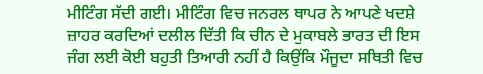ਮੀਟਿੰਗ ਸੱਦੀ ਗਈ। ਮੀਟਿੰਗ ਵਿਚ ਜਨਰਲ ਥਾਪਰ ਨੇ ਆਪਣੇ ਖਦਸ਼ੇ ਜ਼ਾਹਰ ਕਰਦਿਆਂ ਦਲੀਲ ਦਿੱਤੀ ਕਿ ਚੀਨ ਦੇ ਮੁਕਾਬਲੇ ਭਾਰਤ ਦੀ ਇਸ ਜੰਗ ਲਈ ਕੋਈ ਬਹੁਤੀ ਤਿਆਰੀ ਨਹੀਂ ਹੈ ਕਿਉਂਕਿ ਮੌਜੂਦਾ ਸਥਿਤੀ ਵਿਚ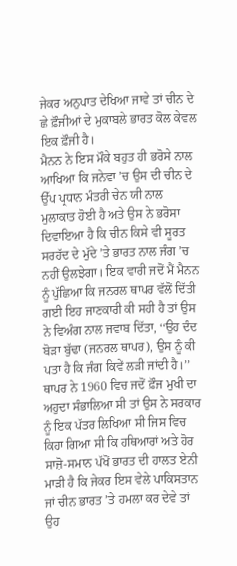ਜੇਕਰ ਅਨੁਪਾਤ ਦੇਖਿਆ ਜਾਵੇ ਤਾਂ ਚੀਨ ਦੇ ਛੇ ਫ਼ੌਜੀਆਂ ਦੇ ਮੁਕਾਬਲੇ ਭਾਰਤ ਕੋਲ ਕੇਵਲ ਇਕ ਫ਼ੌਜੀ ਹੈ।
ਮੈਨਨ ਨੇ ਇਸ ਮੌਕੇ ਬਹੁਤ ਹੀ ਭਰੋਸੇ ਨਾਲ ਆਖਿਆ ਕਿ ਜਨੇਵਾ ’ਚ ਉਸ ਦੀ ਚੀਨ ਦੇ ਉੱਪ ਪ੍ਰਧਾਨ ਮੰਤਰੀ ਚੇਨ ਯੀ ਨਾਲ ਮੁਲਾਕਾਤ ਹੋਈ ਹੈ ਅਤੇ ਉਸ ਨੇ ਭਰੋਸਾ ਦਿਵਾਇਆ ਹੈ ਕਿ ਚੀਨ ਕਿਸੇ ਵੀ ਸੂਰਤ ਸਰਹੱਦ ਦੇ ਮੁੱਦੇ ’ਤੇ ਭਾਰਤ ਨਾਲ ਜੰਗ ’ਚ ਨਹੀਂ ਉਲਝੇਗਾ। ਇਕ ਵਾਰੀ ਜਦੋਂ ਮੈਂ ਮੈਨਨ ਨੂੰ ਪੁੱਛਿਆ ਕਿ ਜਨਰਲ ਥਾਪਰ ਵੱਲੋਂ ਦਿੱਤੀ ਗਈ ਇਹ ਜਾਣਕਾਰੀ ਕੀ ਸਹੀ ਹੈ ਤਾਂ ਉਸ ਨੇ ਵਿਅੰਗ ਨਾਲ ਜਵਾਬ ਦਿੱਤਾ, ‘‘ਉਹ ਦੰਦ ਬੋੜਾ ਬੁੱਢਾ (ਜਨਰਲ ਥਾਪਰ), ਉਸ ਨੂੰ ਕੀ ਪਤਾ ਹੈ ਕਿ ਜੰਗ ਕਿਵੇਂ ਲੜੀ ਜਾਂਦੀ ਹੈ।’’
ਥਾਪਰ ਨੇ 1960 ਵਿਚ ਜਦੋਂ ਫ਼ੌਜ ਮੁਖੀ ਦਾ ਅਹੁਦਾ ਸੰਭਾਲਿਆ ਸੀ ਤਾਂ ਉਸ ਨੇ ਸਰਕਾਰ ਨੂੰ ਇਕ ਪੱਤਰ ਲਿਖਿਆ ਸੀ ਜਿਸ ਵਿਚ ਕਿਹਾ ਗਿਆ ਸੀ ਕਿ ਹਥਿਆਰਾਂ ਅਤੇ ਹੋਰ ਸਾਜ਼ੋ-ਸਮਾਨ ਪੱਖੋਂ ਭਾਰਤ ਦੀ ਹਾਲਤ ਏਨੀ ਮਾੜੀ ਹੈ ਕਿ ਜੇਕਰ ਇਸ ਵੇਲੇ ਪਾਕਿਸਤਾਨ ਜਾਂ ਚੀਨ ਭਾਰਤ ’ਤੇ ਹਮਲਾ ਕਰ ਦੇਵੇ ਤਾਂ ਉਹ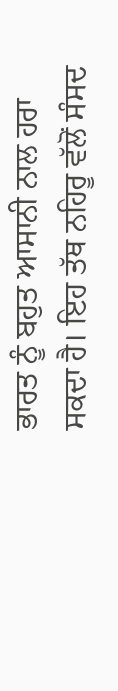ਭਾਰਤ ਨੂੰ ਬਹੁਤ ਆਸਾਨੀ ਨਾਲ ਹਰਾ ਸਕਦਾ ਹੈ। ਇਹ ਤੱਥ ਨਹਿਰੂ ਵੱਲੋਂ ਸੰਸਦ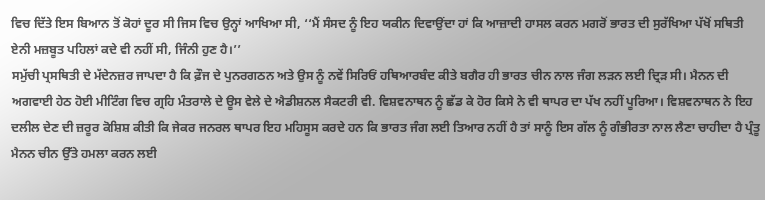ਵਿਚ ਦਿੱਤੇ ਇਸ ਬਿਆਨ ਤੋਂ ਕੋਹਾਂ ਦੂਰ ਸੀ ਜਿਸ ਵਿਚ ਉਨ੍ਹਾਂ ਆਖਿਆ ਸੀ, ‘‘ਮੈਂ ਸੰਸਦ ਨੂੰ ਇਹ ਯਕੀਨ ਦਿਵਾਉਂਦਾ ਹਾਂ ਕਿ ਆਜ਼ਾਦੀ ਹਾਸਲ ਕਰਨ ਮਗਰੋਂ ਭਾਰਤ ਦੀ ਸੁਰੱਖਿਆ ਪੱਖੋਂ ਸਥਿਤੀ ਏਨੀ ਮਜ਼ਬੂਤ ਪਹਿਲਾਂ ਕਦੇ ਵੀ ਨਹੀਂ ਸੀ, ਜਿੰਨੀ ਹੁਣ ਹੈ।’’
ਸਮੁੱਚੀ ਪ੍ਰਸਥਿਤੀ ਦੇ ਮੱਦੇਨਜ਼ਰ ਜਾਪਦਾ ਹੈ ਕਿ ਫ਼ੌਜ ਦੇ ਪੁਨਰਗਠਨ ਅਤੇ ਉਸ ਨੂੰ ਨਵੇਂ ਸਿਰਿਓਂ ਹਥਿਆਰਬੰਦ ਕੀਤੇ ਬਗੈਰ ਹੀ ਭਾਰਤ ਚੀਨ ਨਾਲ ਜੰਗ ਲੜਨ ਲਈ ਦ੍ਰਿੜ ਸੀ। ਮੈਨਨ ਦੀ ਅਗਵਾਈ ਹੇਠ ਹੋਈ ਮੀਟਿੰਗ ਵਿਚ ਗ੍ਰਹਿ ਮੰਤਰਾਲੇ ਦੇ ਊਸ ਵੇਲੇ ਦੇ ਐਡੀਸ਼ਨਲ ਸੈਕਟਰੀ ਵੀ. ਵਿਸ਼ਵਨਾਥਨ ਨੂੰ ਛੱਡ ਕੇ ਹੋਰ ਕਿਸੇ ਨੇ ਵੀ ਥਾਪਰ ਦਾ ਪੱਖ ਨਹੀਂ ਪੂਰਿਆ। ਵਿਸ਼ਵਨਾਥਨ ਨੇ ਇਹ ਦਲੀਲ ਦੇਣ ਦੀ ਜ਼ਰੂਰ ਕੋਸ਼ਿਸ਼ ਕੀਤੀ ਕਿ ਜੇਕਰ ਜਨਰਲ ਥਾਪਰ ਇਹ ਮਹਿਸੂਸ ਕਰਦੇ ਹਨ ਕਿ ਭਾਰਤ ਜੰਗ ਲਈ ਤਿਆਰ ਨਹੀਂ ਹੈ ਤਾਂ ਸਾਨੂੰ ਇਸ ਗੱਲ ਨੂੰ ਗੰਭੀਰਤਾ ਨਾਲ ਲੈਣਾ ਚਾਹੀਦਾ ਹੈ ਪ੍ਰੰਤੂ ਮੈਨਨ ਚੀਨ ਉੱਤੇ ਹਮਲਾ ਕਰਨ ਲਈ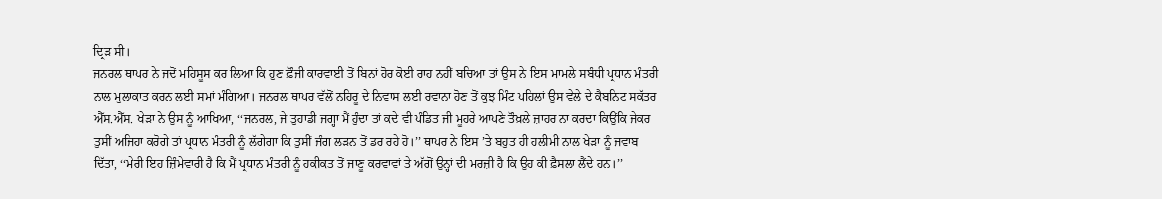ਦ੍ਰਿੜ ਸੀ।
ਜਨਰਲ ਥਾਪਰ ਨੇ ਜਦੋਂ ਮਹਿਸੂਸ ਕਰ ਲਿਆ ਕਿ ਹੁਣ ਫ਼ੌਜੀ ਕਾਰਵਾਈ ਤੋਂ ਬਿਨਾਂ ਹੋਰ ਕੋਈ ਰਾਹ ਨਹੀਂ ਬਚਿਆ ਤਾਂ ਉਸ ਨੇ ਇਸ ਮਾਮਲੇ ਸਬੰਧੀ ਪ੍ਰਧਾਨ ਮੰਤਰੀ ਨਾਲ ਮੁਲਾਕਾਤ ਕਰਨ ਲਈ ਸਮਾਂ ਮੰਗਿਆ। ਜਨਰਲ ਥਾਪਰ ਵੱਲੋਂ ਨਹਿਰੂ ਦੇ ਨਿਵਾਸ ਲਈ ਰਵਾਨਾ ਹੋਣ ਤੋਂ ਕੁਝ ਮਿੰਟ ਪਹਿਲਾਂ ਉਸ ਵੇਲੇ ਦੇ ਕੈਬਨਿਟ ਸਕੱਤਰ ਐੱਸ.ਐੱਸ. ਖੇੜਾ ਨੇ ਉਸ ਨੂੰ ਆਖਿਆ, ‘‘ਜਨਰਲ, ਜੇ ਤੁਹਾਡੀ ਜਗ੍ਹਾ ਮੈਂ ਹੁੰਦਾ ਤਾਂ ਕਦੇ ਵੀ ਪੰਡਿਤ ਜੀ ਮੂਹਰੇ ਆਪਣੇ ਤੌਖ਼ਲੇ ਜ਼ਾਹਰ ਨਾ ਕਰਦਾ ਕਿਉਂਕਿ ਜੇਕਰ ਤੁਸੀਂ ਅਜਿਹਾ ਕਰੋਗੇ ਤਾਂ ਪ੍ਰਧਾਨ ਮੰਤਰੀ ਨੂੰ ਲੱਗੇਗਾ ਕਿ ਤੁਸੀਂ ਜੰਗ ਲੜਨ ਤੋਂ ਡਰ ਰਹੇ ਹੋ।’’ ਥਾਪਰ ਨੇ ਇਸ ’ਤੇ ਬਹੁਤ ਹੀ ਹਲੀਮੀ ਨਾਲ ਖੇੜਾ ਨੂੰ ਜਵਾਬ ਦਿੱਤਾ, ‘‘ਮੇਰੀ ਇਹ ਜ਼ਿੰਮੇਵਾਰੀ ਹੈ ਕਿ ਮੈਂ ਪ੍ਰਧਾਨ ਮੰਤਰੀ ਨੂੰ ਹਕੀਕਤ ਤੋਂ ਜਾਣੂ ਕਰਵਾਵਾਂ ਤੇ ਅੱਗੋਂ ਉਨ੍ਹਾਂ ਦੀ ਮਰਜ਼ੀ ਹੈ ਕਿ ਉਹ ਕੀ ਫ਼ੈਸਲਾ ਲੈਂਦੇ ਹਨ।’’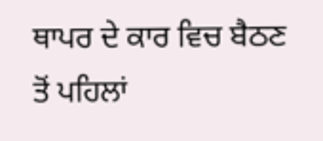ਥਾਪਰ ਦੇ ਕਾਰ ਵਿਚ ਬੈਠਣ ਤੋਂ ਪਹਿਲਾਂ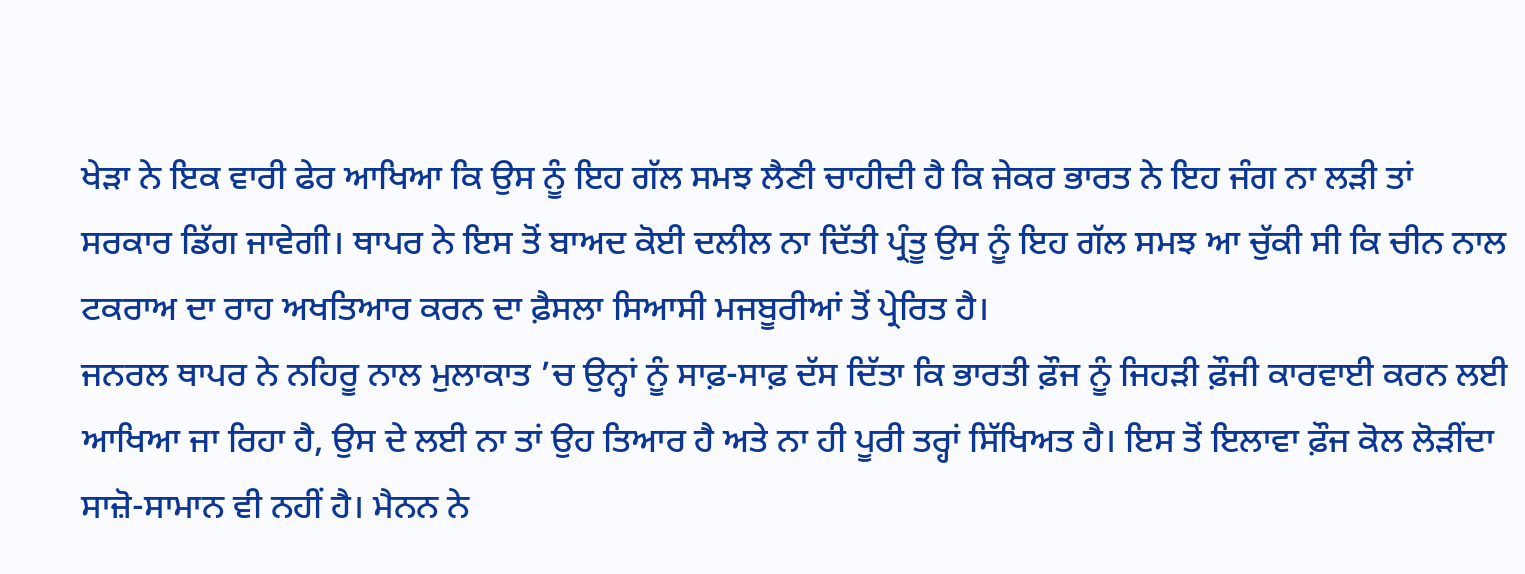ਖੇੜਾ ਨੇ ਇਕ ਵਾਰੀ ਫੇਰ ਆਖਿਆ ਕਿ ਉਸ ਨੂੰ ਇਹ ਗੱਲ ਸਮਝ ਲੈਣੀ ਚਾਹੀਦੀ ਹੈ ਕਿ ਜੇਕਰ ਭਾਰਤ ਨੇ ਇਹ ਜੰਗ ਨਾ ਲੜੀ ਤਾਂ ਸਰਕਾਰ ਡਿੱਗ ਜਾਵੇਗੀ। ਥਾਪਰ ਨੇ ਇਸ ਤੋਂ ਬਾਅਦ ਕੋਈ ਦਲੀਲ ਨਾ ਦਿੱਤੀ ਪ੍ਰੰਤੂ ਉਸ ਨੂੰ ਇਹ ਗੱਲ ਸਮਝ ਆ ਚੁੱਕੀ ਸੀ ਕਿ ਚੀਨ ਨਾਲ ਟਕਰਾਅ ਦਾ ਰਾਹ ਅਖਤਿਆਰ ਕਰਨ ਦਾ ਫ਼ੈਸਲਾ ਸਿਆਸੀ ਮਜਬੂਰੀਆਂ ਤੋਂ ਪ੍ਰੇਰਿਤ ਹੈ।
ਜਨਰਲ ਥਾਪਰ ਨੇ ਨਹਿਰੂ ਨਾਲ ਮੁਲਾਕਾਤ ’ਚ ਉਨ੍ਹਾਂ ਨੂੰ ਸਾਫ਼-ਸਾਫ਼ ਦੱਸ ਦਿੱਤਾ ਕਿ ਭਾਰਤੀ ਫ਼ੌਜ ਨੂੰ ਜਿਹੜੀ ਫ਼ੌਜੀ ਕਾਰਵਾਈ ਕਰਨ ਲਈ ਆਖਿਆ ਜਾ ਰਿਹਾ ਹੈ, ਉਸ ਦੇ ਲਈ ਨਾ ਤਾਂ ਉਹ ਤਿਆਰ ਹੈ ਅਤੇ ਨਾ ਹੀ ਪੂਰੀ ਤਰ੍ਹਾਂ ਸਿੱਖਿਅਤ ਹੈ। ਇਸ ਤੋਂ ਇਲਾਵਾ ਫ਼ੌਜ ਕੋਲ ਲੋੜੀਂਦਾ ਸਾਜ਼ੋ-ਸਾਮਾਨ ਵੀ ਨਹੀਂ ਹੈ। ਮੈਨਨ ਨੇ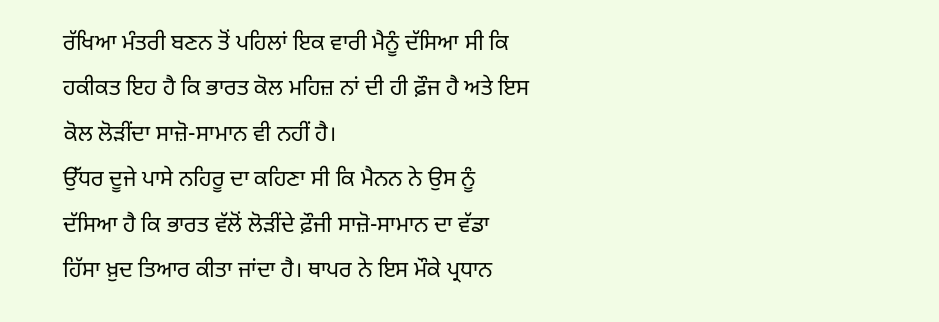ਰੱਖਿਆ ਮੰਤਰੀ ਬਣਨ ਤੋਂ ਪਹਿਲਾਂ ਇਕ ਵਾਰੀ ਮੈਨੂੰ ਦੱਸਿਆ ਸੀ ਕਿ ਹਕੀਕਤ ਇਹ ਹੈ ਕਿ ਭਾਰਤ ਕੋਲ ਮਹਿਜ਼ ਨਾਂ ਦੀ ਹੀ ਫ਼ੌਜ ਹੈ ਅਤੇ ਇਸ ਕੋਲ ਲੋੜੀਂਦਾ ਸਾਜ਼ੋ-ਸਾਮਾਨ ਵੀ ਨਹੀਂ ਹੈ।
ਉੱਧਰ ਦੂਜੇ ਪਾਸੇ ਨਹਿਰੂ ਦਾ ਕਹਿਣਾ ਸੀ ਕਿ ਮੈਨਨ ਨੇ ਉਸ ਨੂੰ ਦੱਸਿਆ ਹੈ ਕਿ ਭਾਰਤ ਵੱਲੋਂ ਲੋੜੀਂਦੇ ਫ਼ੌਜੀ ਸਾਜ਼ੋ-ਸਾਮਾਨ ਦਾ ਵੱਡਾ ਹਿੱਸਾ ਖ਼ੁਦ ਤਿਆਰ ਕੀਤਾ ਜਾਂਦਾ ਹੈ। ਥਾਪਰ ਨੇ ਇਸ ਮੌਕੇ ਪ੍ਰਧਾਨ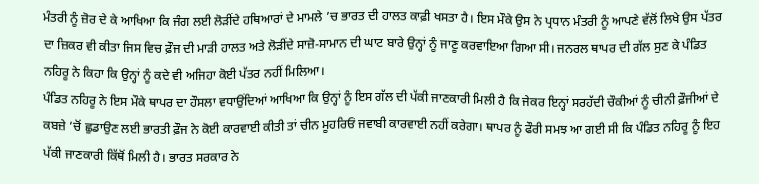ਮੰਤਰੀ ਨੂੰ ਜ਼ੋਰ ਦੇ ਕੇ ਆਖਿਆ ਕਿ ਜੰਗ ਲਈ ਲੋੜੀਂਦੇ ਹਥਿਆਰਾਂ ਦੇ ਮਾਮਲੇ ’ਚ ਭਾਰਤ ਦੀ ਹਾਲਤ ਕਾਫ਼ੀ ਖਸਤਾ ਹੈ। ਇਸ ਮੌਕੇ ਉਸ ਨੇ ਪ੍ਰਧਾਨ ਮੰਤਰੀ ਨੂੰ ਆਪਣੇ ਵੱਲੋਂ ਲਿਖੇ ਉਸ ਪੱਤਰ ਦਾ ਜ਼ਿਕਰ ਵੀ ਕੀਤਾ ਜਿਸ ਵਿਚ ਫ਼ੌਜ ਦੀ ਮਾੜੀ ਹਾਲਤ ਅਤੇ ਲੋੜੀਂਦੇ ਸਾਜ਼ੋ-ਸਾਮਾਨ ਦੀ ਘਾਟ ਬਾਰੇ ਉਨ੍ਹਾਂ ਨੂੰ ਜਾਣੂ ਕਰਵਾਇਆ ਗਿਆ ਸੀ। ਜਨਰਲ ਥਾਪਰ ਦੀ ਗੱਲ ਸੁਣ ਕੇ ਪੰਡਿਤ ਨਹਿਰੂ ਨੇ ਕਿਹਾ ਕਿ ਉਨ੍ਹਾਂ ਨੂੰ ਕਦੇ ਵੀ ਅਜਿਹਾ ਕੋਈ ਪੱਤਰ ਨਹੀਂ ਮਿਲਿਆ।
ਪੰਡਿਤ ਨਹਿਰੂ ਨੇ ਇਸ ਮੌਕੇ ਥਾਪਰ ਦਾ ਹੌਸਲਾ ਵਧਾਉਂਦਿਆਂ ਆਖਿਆ ਕਿ ਉਨ੍ਹਾਂ ਨੂੰ ਇਸ ਗੱਲ ਦੀ ਪੱਕੀ ਜਾਣਕਾਰੀ ਮਿਲੀ ਹੈ ਕਿ ਜੇਕਰ ਇਨ੍ਹਾਂ ਸਰਹੱਦੀ ਚੌਕੀਆਂ ਨੂੰ ਚੀਨੀ ਫ਼ੌਜੀਆਂ ਦੇ ਕਬਜ਼ੇ ’ਚੋਂ ਛੁਡਾਉਣ ਲਈ ਭਾਰਤੀ ਫ਼ੌਜ ਨੇ ਕੋਈ ਕਾਰਵਾਈ ਕੀਤੀ ਤਾਂ ਚੀਨ ਮੂਹਰਿਓਂ ਜਵਾਬੀ ਕਾਰਵਾਈ ਨਹੀਂ ਕਰੇਗਾ। ਥਾਪਰ ਨੂੰ ਫੌਰੀ ਸਮਝ ਆ ਗਈ ਸੀ ਕਿ ਪੰਡਿਤ ਨਹਿਰੂ ਨੂੰ ਇਹ ਪੱਕੀ ਜਾਣਕਾਰੀ ਕਿੱਥੋਂ ਮਿਲੀ ਹੈ। ਭਾਰਤ ਸਰਕਾਰ ਨੇ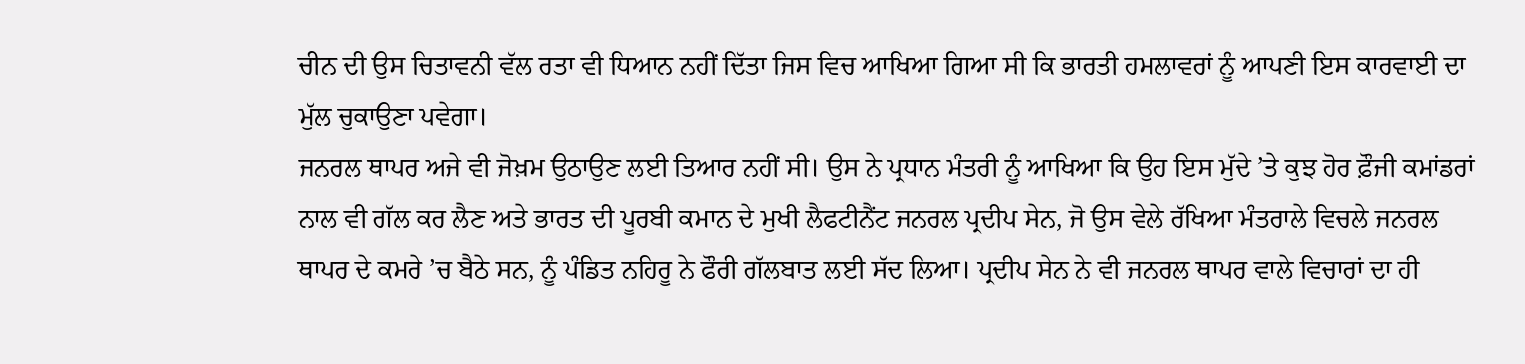ਚੀਨ ਦੀ ਉਸ ਚਿਤਾਵਨੀ ਵੱਲ ਰਤਾ ਵੀ ਧਿਆਨ ਨਹੀਂ ਦਿੱਤਾ ਜਿਸ ਵਿਚ ਆਖਿਆ ਗਿਆ ਸੀ ਕਿ ਭਾਰਤੀ ਹਮਲਾਵਰਾਂ ਨੂੰ ਆਪਣੀ ਇਸ ਕਾਰਵਾਈ ਦਾ ਮੁੱਲ ਚੁਕਾਉਣਾ ਪਵੇਗਾ।
ਜਨਰਲ ਥਾਪਰ ਅਜੇ ਵੀ ਜੋਖ਼ਮ ਉਠਾਉਣ ਲਈ ਤਿਆਰ ਨਹੀਂ ਸੀ। ਉਸ ਨੇ ਪ੍ਰਧਾਨ ਮੰਤਰੀ ਨੂੰ ਆਖਿਆ ਕਿ ਉਹ ਇਸ ਮੁੱਦੇ ’ਤੇ ਕੁਝ ਹੋਰ ਫ਼ੌਜੀ ਕਮਾਂਡਰਾਂ ਨਾਲ ਵੀ ਗੱਲ ਕਰ ਲੈਣ ਅਤੇ ਭਾਰਤ ਦੀ ਪੂਰਬੀ ਕਮਾਨ ਦੇ ਮੁਖੀ ਲੈਫਟੀਨੈਂਟ ਜਨਰਲ ਪ੍ਰਦੀਪ ਸੇਨ, ਜੋ ਉਸ ਵੇਲੇ ਰੱਖਿਆ ਮੰਤਰਾਲੇ ਵਿਚਲੇ ਜਨਰਲ ਥਾਪਰ ਦੇ ਕਮਰੇ ’ਚ ਬੈਠੇ ਸਨ, ਨੂੰ ਪੰਡਿਤ ਨਹਿਰੂ ਨੇ ਫੌਰੀ ਗੱਲਬਾਤ ਲਈ ਸੱਦ ਲਿਆ। ਪ੍ਰਦੀਪ ਸੇਨ ਨੇ ਵੀ ਜਨਰਲ ਥਾਪਰ ਵਾਲੇ ਵਿਚਾਰਾਂ ਦਾ ਹੀ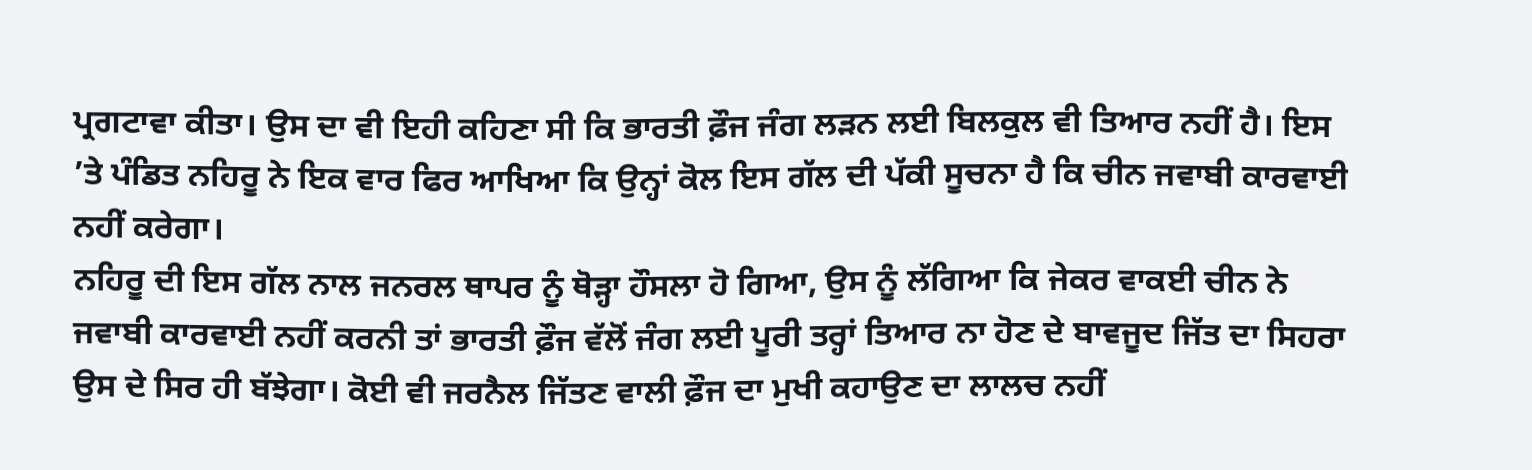ਪ੍ਰਗਟਾਵਾ ਕੀਤਾ। ਉਸ ਦਾ ਵੀ ਇਹੀ ਕਹਿਣਾ ਸੀ ਕਿ ਭਾਰਤੀ ਫ਼ੌਜ ਜੰਗ ਲੜਨ ਲਈ ਬਿਲਕੁਲ ਵੀ ਤਿਆਰ ਨਹੀਂ ਹੈ। ਇਸ ’ਤੇ ਪੰਡਿਤ ਨਹਿਰੂ ਨੇ ਇਕ ਵਾਰ ਫਿਰ ਆਖਿਆ ਕਿ ਉਨ੍ਹਾਂ ਕੋਲ ਇਸ ਗੱਲ ਦੀ ਪੱਕੀ ਸੂਚਨਾ ਹੈ ਕਿ ਚੀਨ ਜਵਾਬੀ ਕਾਰਵਾਈ ਨਹੀਂ ਕਰੇਗਾ।
ਨਹਿਰੂ ਦੀ ਇਸ ਗੱਲ ਨਾਲ ਜਨਰਲ ਥਾਪਰ ਨੂੰ ਥੋੜ੍ਹਾ ਹੌਸਲਾ ਹੋ ਗਿਆ, ਉਸ ਨੂੰ ਲੱਗਿਆ ਕਿ ਜੇਕਰ ਵਾਕਈ ਚੀਨ ਨੇ ਜਵਾਬੀ ਕਾਰਵਾਈ ਨਹੀਂ ਕਰਨੀ ਤਾਂ ਭਾਰਤੀ ਫ਼ੌਜ ਵੱਲੋਂ ਜੰਗ ਲਈ ਪੂਰੀ ਤਰ੍ਹਾਂ ਤਿਆਰ ਨਾ ਹੋਣ ਦੇ ਬਾਵਜੂਦ ਜਿੱਤ ਦਾ ਸਿਹਰਾ ਉਸ ਦੇ ਸਿਰ ਹੀ ਬੱਝੇਗਾ। ਕੋਈ ਵੀ ਜਰਨੈਲ ਜਿੱਤਣ ਵਾਲੀ ਫ਼ੌਜ ਦਾ ਮੁਖੀ ਕਹਾਉਣ ਦਾ ਲਾਲਚ ਨਹੀਂ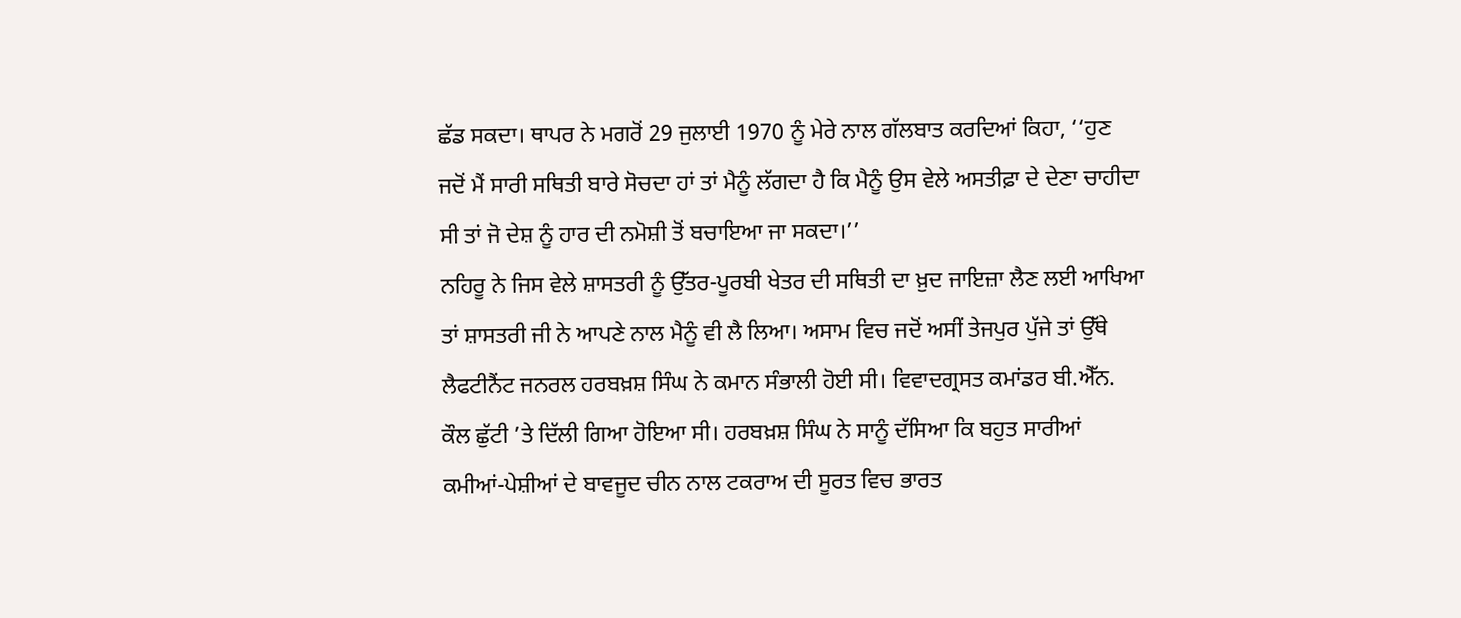ਛੱਡ ਸਕਦਾ। ਥਾਪਰ ਨੇ ਮਗਰੋਂ 29 ਜੁਲਾਈ 1970 ਨੂੰ ਮੇਰੇ ਨਾਲ ਗੱਲਬਾਤ ਕਰਦਿਆਂ ਕਿਹਾ, ‘‘ਹੁਣ ਜਦੋਂ ਮੈਂ ਸਾਰੀ ਸਥਿਤੀ ਬਾਰੇ ਸੋਚਦਾ ਹਾਂ ਤਾਂ ਮੈਨੂੰ ਲੱਗਦਾ ਹੈ ਕਿ ਮੈਨੂੰ ਉਸ ਵੇਲੇ ਅਸਤੀਫ਼ਾ ਦੇ ਦੇਣਾ ਚਾਹੀਦਾ ਸੀ ਤਾਂ ਜੋ ਦੇਸ਼ ਨੂੰ ਹਾਰ ਦੀ ਨਮੋਸ਼ੀ ਤੋਂ ਬਚਾਇਆ ਜਾ ਸਕਦਾ।’’
ਨਹਿਰੂ ਨੇ ਜਿਸ ਵੇਲੇ ਸ਼ਾਸਤਰੀ ਨੂੰ ਉੱਤਰ-ਪੂਰਬੀ ਖੇਤਰ ਦੀ ਸਥਿਤੀ ਦਾ ਖ਼ੁਦ ਜਾਇਜ਼ਾ ਲੈਣ ਲਈ ਆਖਿਆ ਤਾਂ ਸ਼ਾਸਤਰੀ ਜੀ ਨੇ ਆਪਣੇ ਨਾਲ ਮੈਨੂੰ ਵੀ ਲੈ ਲਿਆ। ਅਸਾਮ ਵਿਚ ਜਦੋਂ ਅਸੀਂ ਤੇਜਪੁਰ ਪੁੱਜੇ ਤਾਂ ਉੱਥੇ ਲੈਫਟੀਨੈਂਟ ਜਨਰਲ ਹਰਬਖ਼ਸ਼ ਸਿੰਘ ਨੇ ਕਮਾਨ ਸੰਭਾਲੀ ਹੋਈ ਸੀ। ਵਿਵਾਦਗ੍ਰਸਤ ਕਮਾਂਡਰ ਬੀ.ਐੱਨ. ਕੌਲ ਛੁੱਟੀ ’ਤੇ ਦਿੱਲੀ ਗਿਆ ਹੋਇਆ ਸੀ। ਹਰਬਖ਼ਸ਼ ਸਿੰਘ ਨੇ ਸਾਨੂੰ ਦੱਸਿਆ ਕਿ ਬਹੁਤ ਸਾਰੀਆਂ ਕਮੀਆਂ-ਪੇਸ਼ੀਆਂ ਦੇ ਬਾਵਜੂਦ ਚੀਨ ਨਾਲ ਟਕਰਾਅ ਦੀ ਸੂਰਤ ਵਿਚ ਭਾਰਤ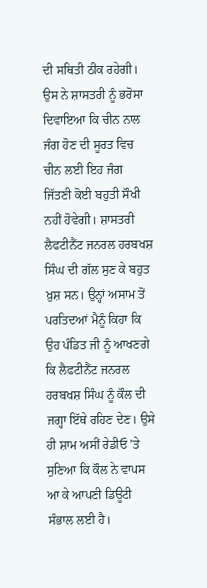ਦੀ ਸਥਿਤੀ ਠੀਕ ਰਹੇਗੀ। ਉਸ ਨੇ ਸ਼ਾਸਤਰੀ ਨੂੰ ਭਰੋਸਾ ਦਿਵਾਇਆ ਕਿ ਚੀਨ ਨਾਲ ਜੰਗ ਹੋਣ ਦੀ ਸੂਰਤ ਵਿਚ ਚੀਨ ਲਈ ਇਹ ਜੰਗ ਜਿੱਤਣੀ ਕੋਈ ਬਹੁਤੀ ਸੌਖੀ ਨਹੀਂ ਹੋਵੇਗੀ। ਸ਼ਾਸਤਰੀ ਲੈਫਟੀਨੈਂਟ ਜਨਰਲ ਹਰਬਖਸ਼ ਸਿੰਘ ਦੀ ਗੱਲ ਸੁਣ ਕੇ ਬਹੁਤ ਖ਼ੁਸ਼ ਸਨ। ਉਨ੍ਹਾਂ ਅਸਾਮ ਤੋਂ ਪਰਤਿਦਆਂ ਮੈਨੂੰ ਕਿਹਾ ਕਿ ਉਹ ਪੰਡਿਤ ਜੀ ਨੂੰ ਆਖਣਗੇ ਕਿ ਲੈਫਟੀਨੈਂਟ ਜਨਰਲ ਹਰਬਖਸ਼ ਸਿੰਘ ਨੂੰ ਕੌਲ ਦੀ ਜਗ੍ਹਾ ਇੱਥੇ ਰਹਿਣ ਦੇਣ। ਉਸੇ ਹੀ ਸ਼ਾਮ ਅਸੀਂ ਰੇਡੀਓ ’ਤੇ ਸੁਣਿਆ ਕਿ ਕੌਲ ਨੇ ਵਾਪਸ ਆ ਕੇ ਆਪਣੀ ਡਿਊਟੀ ਸੰਭਾਲ ਲਈ ਹੈ।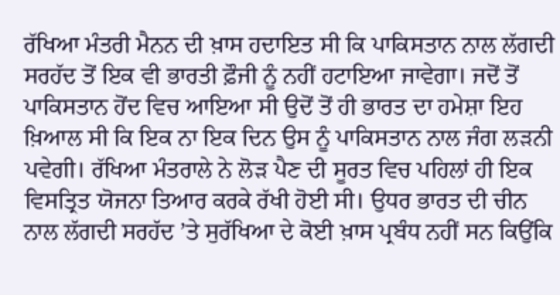ਰੱਖਿਆ ਮੰਤਰੀ ਮੈਨਨ ਦੀ ਖ਼ਾਸ ਹਦਾਇਤ ਸੀ ਕਿ ਪਾਕਿਸਤਾਨ ਨਾਲ ਲੱਗਦੀ ਸਰਹੱਦ ਤੋਂ ਇਕ ਵੀ ਭਾਰਤੀ ਫ਼ੌਜੀ ਨੂੰ ਨਹੀਂ ਹਟਾਇਆ ਜਾਵੇਗਾ। ਜਦੋਂ ਤੋਂ ਪਾਕਿਸਤਾਨ ਹੋਂਦ ਵਿਚ ਆਇਆ ਸੀ ਉਦੋਂ ਤੋਂ ਹੀ ਭਾਰਤ ਦਾ ਹਮੇਸ਼ਾ ਇਹ ਖ਼ਿਆਲ ਸੀ ਕਿ ਇਕ ਨਾ ਇਕ ਦਿਨ ਉਸ ਨੂੰ ਪਾਕਿਸਤਾਨ ਨਾਲ ਜੰਗ ਲੜਨੀ ਪਵੇਗੀ। ਰੱਖਿਆ ਮੰਤਰਾਲੇ ਨੇ ਲੋੜ ਪੈਣ ਦੀ ਸੂਰਤ ਵਿਚ ਪਹਿਲਾਂ ਹੀ ਇਕ ਵਿਸਤ੍ਰਿਤ ਯੋਜਨਾ ਤਿਆਰ ਕਰਕੇ ਰੱਖੀ ਹੋਈ ਸੀ। ਉਧਰ ਭਾਰਤ ਦੀ ਚੀਨ ਨਾਲ ਲੱਗਦੀ ਸਰਹੱਦ ’ਤੇ ਸੁਰੱਖਿਆ ਦੇ ਕੋਈ ਖ਼ਾਸ ਪ੍ਰਬੰਧ ਨਹੀਂ ਸਨ ਕਿਉਂਕਿ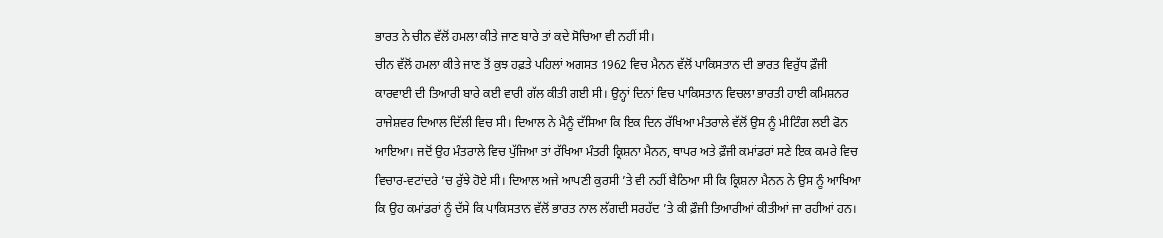ਭਾਰਤ ਨੇ ਚੀਨ ਵੱਲੋਂ ਹਮਲਾ ਕੀਤੇ ਜਾਣ ਬਾਰੇ ਤਾਂ ਕਦੇ ਸੋਚਿਆ ਵੀ ਨਹੀਂ ਸੀ।
ਚੀਨ ਵੱਲੋਂ ਹਮਲਾ ਕੀਤੇ ਜਾਣ ਤੋਂ ਕੁਝ ਹਫ਼ਤੇ ਪਹਿਲਾਂ ਅਗਸਤ 1962 ਵਿਚ ਮੈਨਨ ਵੱਲੋਂ ਪਾਕਿਸਤਾਨ ਦੀ ਭਾਰਤ ਵਿਰੁੱਧ ਫ਼ੌਜੀ ਕਾਰਵਾਈ ਦੀ ਤਿਆਰੀ ਬਾਰੇ ਕਈ ਵਾਰੀ ਗੱਲ ਕੀਤੀ ਗਈ ਸੀ। ਉਨ੍ਹਾਂ ਦਿਨਾਂ ਵਿਚ ਪਾਕਿਸਤਾਨ ਵਿਚਲਾ ਭਾਰਤੀ ਹਾਈ ਕਮਿਸ਼ਨਰ ਰਾਜੇਸ਼ਵਰ ਦਿਆਲ ਦਿੱਲੀ ਵਿਚ ਸੀ। ਦਿਆਲ ਨੇ ਮੈਨੂੰ ਦੱਸਿਆ ਕਿ ਇਕ ਦਿਨ ਰੱਖਿਆ ਮੰਤਰਾਲੇ ਵੱਲੋਂ ਉਸ ਨੂੰ ਮੀਟਿੰਗ ਲਈ ਫੋਨ ਆਇਆ। ਜਦੋਂ ਉਹ ਮੰਤਰਾਲੇ ਵਿਚ ਪੁੱਜਿਆ ਤਾਂ ਰੱਖਿਆ ਮੰਤਰੀ ਕ੍ਰਿਸ਼ਨਾ ਮੈਨਨ, ਥਾਪਰ ਅਤੇ ਫ਼ੌਜੀ ਕਮਾਂਡਰਾਂ ਸਣੇ ਇਕ ਕਮਰੇ ਵਿਚ ਵਿਚਾਰ-ਵਟਾਂਦਰੇ ’ਚ ਰੁੱਝੇ ਹੋਏ ਸੀ। ਦਿਆਲ ਅਜੇ ਆਪਣੀ ਕੁਰਸੀ ’ਤੇ ਵੀ ਨਹੀਂ ਬੈਠਿਆ ਸੀ ਕਿ ਕ੍ਰਿਸ਼ਨਾ ਮੈਨਨ ਨੇ ਉਸ ਨੂੰ ਆਖਿਆ ਕਿ ਉਹ ਕਮਾਂਡਰਾਂ ਨੂੰ ਦੱਸੇ ਕਿ ਪਾਕਿਸਤਾਨ ਵੱਲੋਂ ਭਾਰਤ ਨਾਲ ਲੱਗਦੀ ਸਰਹੱਦ ’ਤੇ ਕੀ ਫ਼ੌਜੀ ਤਿਆਰੀਆਂ ਕੀਤੀਆਂ ਜਾ ਰਹੀਆਂ ਹਨ।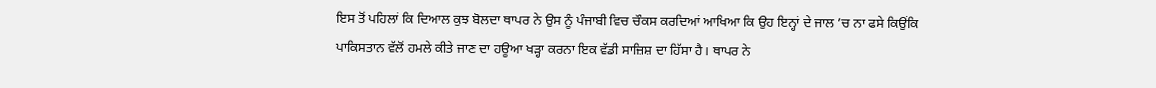ਇਸ ਤੋਂ ਪਹਿਲਾਂ ਕਿ ਦਿਆਲ ਕੁਝ ਬੋਲਦਾ ਥਾਪਰ ਨੇ ਉਸ ਨੂੰ ਪੰਜਾਬੀ ਵਿਚ ਚੌਕਸ ਕਰਦਿਆਂ ਆਖਿਆ ਕਿ ਉਹ ਇਨ੍ਹਾਂ ਦੇ ਜਾਲ ’ਚ ਨਾ ਫਸੇ ਕਿਉਂਕਿ ਪਾਕਿਸਤਾਨ ਵੱਲੋਂ ਹਮਲੇ ਕੀਤੇ ਜਾਣ ਦਾ ਹਊਆ ਖੜ੍ਹਾ ਕਰਨਾ ਇਕ ਵੱਡੀ ਸਾਜ਼ਿਸ਼ ਦਾ ਹਿੱਸਾ ਹੈ। ਥਾਪਰ ਨੇ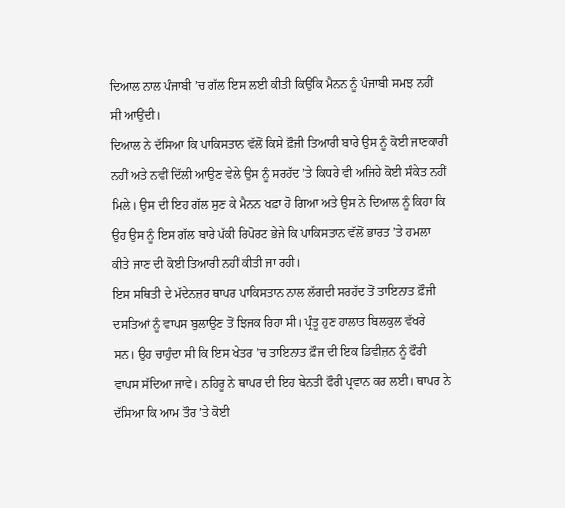ਦਿਆਲ ਨਾਲ ਪੰਜਾਬੀ ’ਚ ਗੱਲ ਇਸ ਲਈ ਕੀਤੀ ਕਿਉਂਕਿ ਮੈਨਨ ਨੂੰ ਪੰਜਾਬੀ ਸਮਝ ਨਹੀਂ ਸੀ ਆਉਂਦੀ।
ਦਿਆਲ ਨੇ ਦੱਸਿਆ ਕਿ ਪਾਕਿਸਤਾਨ ਵੱਲੋਂ ਕਿਸੇ ਫ਼ੌਜੀ ਤਿਆਰੀ ਬਾਰੇ ਉਸ ਨੂੰ ਕੋਈ ਜਾਣਕਾਰੀ ਨਹੀਂ ਅਤੇ ਨਵੀਂ ਦਿੱਲੀ ਆਉਣ ਵੇਲੇ ਉਸ ਨੂੰ ਸਰਹੱਦ ’ਤੇ ਕਿਧਰੇ ਵੀ ਅਜਿਹੇ ਕੋਈ ਸੰਕੇਤ ਨਹੀਂ ਮਿਲੇ। ਉਸ ਦੀ ਇਹ ਗੱਲ ਸੁਣ ਕੇ ਮੈਨਨ ਖਫ਼ਾ ਹੋ ਗਿਆ ਅਤੇ ਉਸ ਨੇ ਦਿਆਲ ਨੂੰ ਕਿਹਾ ਕਿ ਉਹ ਉਸ ਨੂੰ ਇਸ ਗੱਲ ਬਾਰੇ ਪੱਕੀ ਰਿਪੋਰਟ ਭੇਜੇ ਕਿ ਪਾਕਿਸਤਾਨ ਵੱਲੋਂ ਭਾਰਤ ’ਤੇ ਹਮਲਾ ਕੀਤੇ ਜਾਣ ਦੀ ਕੋਈ ਤਿਆਰੀ ਨਹੀਂ ਕੀਤੀ ਜਾ ਰਹੀ।
ਇਸ ਸਥਿਤੀ ਦੇ ਮੱਦੇਨਜ਼ਰ ਥਾਪਰ ਪਾਕਿਸਤਾਨ ਨਾਲ ਲੱਗਦੀ ਸਰਹੱਦ ਤੋਂ ਤਾਇਨਾਤ ਫ਼ੌਜੀ ਦਸਤਿਆਂ ਨੂੰ ਵਾਪਸ ਬੁਲਾਉਣ ਤੋਂ ਝਿਜਕ ਰਿਹਾ ਸੀ। ਪ੍ਰੰਤੂ ਹੁਣ ਹਾਲਾਤ ਬਿਲਕੁਲ ਵੱਖਰੇ ਸਨ। ਉਹ ਚਾਹੁੰਦਾ ਸੀ ਕਿ ਇਸ ਖੇਤਰ ’ਚ ਤਾਇਨਾਤ ਫ਼ੌਜ ਦੀ ਇਕ ਡਿਵੀਜ਼ਨ ਨੂੰ ਫੌਰੀ ਵਾਪਸ ਸੱਦਿਆ ਜਾਵੇ। ਨਹਿਰੂ ਨੇ ਥਾਪਰ ਦੀ ਇਹ ਬੇਨਤੀ ਫੌਰੀ ਪ੍ਰਵਾਨ ਕਰ ਲਈ। ਥਾਪਰ ਨੇ ਦੱਸਿਆ ਕਿ ਆਮ ਤੌਰ ’ਤੇ ਕੋਈ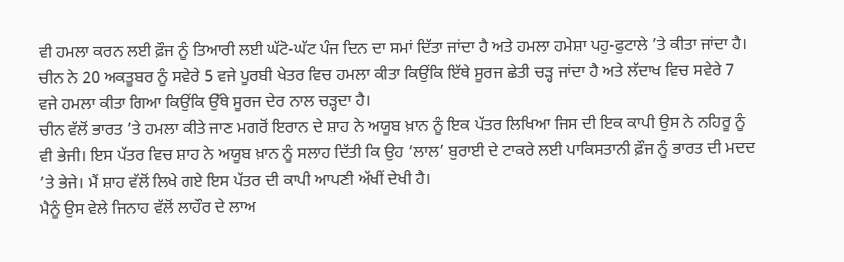ਵੀ ਹਮਲਾ ਕਰਨ ਲਈ ਫ਼ੌਜ ਨੂੰ ਤਿਆਰੀ ਲਈ ਘੱਟੋ-ਘੱਟ ਪੰਜ ਦਿਨ ਦਾ ਸਮਾਂ ਦਿੱਤਾ ਜਾਂਦਾ ਹੈ ਅਤੇ ਹਮਲਾ ਹਮੇਸ਼ਾ ਪਹੁ-ਫੁਟਾਲੇ ’ਤੇ ਕੀਤਾ ਜਾਂਦਾ ਹੈ। ਚੀਨ ਨੇ 20 ਅਕਤੂਬਰ ਨੂੰ ਸਵੇਰੇ 5 ਵਜੇ ਪੂਰਬੀ ਖੇਤਰ ਵਿਚ ਹਮਲਾ ਕੀਤਾ ਕਿਉਂਕਿ ਇੱਥੇ ਸੂਰਜ ਛੇਤੀ ਚੜ੍ਹ ਜਾਂਦਾ ਹੈ ਅਤੇ ਲੱਦਾਖ ਵਿਚ ਸਵੇਰੇ 7 ਵਜੇ ਹਮਲਾ ਕੀਤਾ ਗਿਆ ਕਿਉਂਕਿ ਉੱਥੇ ਸੂਰਜ ਦੇਰ ਨਾਲ ਚੜ੍ਹਦਾ ਹੈ।
ਚੀਨ ਵੱਲੋਂ ਭਾਰਤ ’ਤੇ ਹਮਲਾ ਕੀਤੇ ਜਾਣ ਮਗਰੋਂ ਇਰਾਨ ਦੇ ਸ਼ਾਹ ਨੇ ਅਯੂਬ ਖ਼ਾਨ ਨੂੰ ਇਕ ਪੱਤਰ ਲਿਖਿਆ ਜਿਸ ਦੀ ਇਕ ਕਾਪੀ ਉਸ ਨੇ ਨਹਿਰੂ ਨੂੰ ਵੀ ਭੇਜੀ। ਇਸ ਪੱਤਰ ਵਿਚ ਸ਼ਾਹ ਨੇ ਅਯੂਬ ਖ਼ਾਨ ਨੂੰ ਸਲਾਹ ਦਿੱਤੀ ਕਿ ਉਹ ‘ਲਾਲ’ ਬੁਰਾਈ ਦੇ ਟਾਕਰੇ ਲਈ ਪਾਕਿਸਤਾਨੀ ਫ਼ੌਜ ਨੂੰ ਭਾਰਤ ਦੀ ਮਦਦ ’ਤੇ ਭੇਜੇ। ਮੈਂ ਸ਼ਾਹ ਵੱਲੋਂ ਲਿਖੇ ਗਏ ਇਸ ਪੱਤਰ ਦੀ ਕਾਪੀ ਆਪਣੀ ਅੱਖੀਂ ਦੇਖੀ ਹੈ।
ਮੈਨੂੰ ਉਸ ਵੇਲੇ ਜਿਨਾਹ ਵੱਲੋਂ ਲਾਹੌਰ ਦੇ ਲਾਅ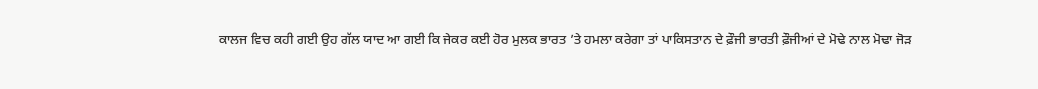ਕਾਲਜ ਵਿਚ ਕਹੀ ਗਈ ਉਹ ਗੱਲ ਯਾਦ ਆ ਗਈ ਕਿ ਜੇਕਰ ਕਈ ਹੋਰ ਮੁਲਕ ਭਾਰਤ ’ਤੇ ਹਮਲਾ ਕਰੇਗਾ ਤਾਂ ਪਾਕਿਸਤਾਨ ਦੇ ਫ਼ੌਜੀ ਭਾਰਤੀ ਫ਼ੌਜੀਆਂ ਦੇ ਮੋਢੇ ਨਾਲ ਮੋਢਾ ਜੋੜ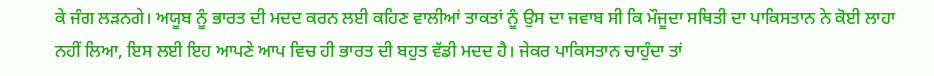ਕੇ ਜੰਗ ਲੜਨਗੇ। ਅਯੂਬ ਨੂੰ ਭਾਰਤ ਦੀ ਮਦਦ ਕਰਨ ਲਈ ਕਹਿਣ ਵਾਲੀਆਂ ਤਾਕਤਾਂ ਨੂੰ ਉਸ ਦਾ ਜਵਾਬ ਸੀ ਕਿ ਮੌਜੂਦਾ ਸਥਿਤੀ ਦਾ ਪਾਕਿਸਤਾਨ ਨੇ ਕੋਈ ਲਾਹਾ ਨਹੀਂ ਲਿਆ, ਇਸ ਲਈ ਇਹ ਆਪਣੇ ਆਪ ਵਿਚ ਹੀ ਭਾਰਤ ਦੀ ਬਹੁਤ ਵੱਡੀ ਮਦਦ ਹੈ। ਜੇਕਰ ਪਾਕਿਸਤਾਨ ਚਾਹੁੰਦਾ ਤਾਂ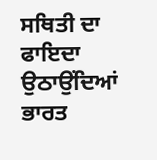ਸਥਿਤੀ ਦਾ ਫਾਇਦਾ ਉਠਾਉਂਦਿਆਂ ਭਾਰਤ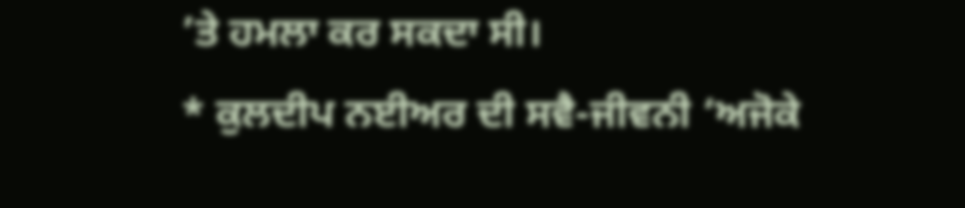’ਤੇ ਹਮਲਾ ਕਰ ਸਕਦਾ ਸੀ।
* ਕੁਲਦੀਪ ਨਈਅਰ ਦੀ ਸਵੈ-ਜੀਵਨੀ ‘ਅਜੋਕੇ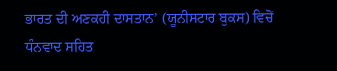ਭਾਰਤ ਦੀ ਅਣਕਹੀ ਦਾਸਤਾਨ’ (ਯੂਨੀਸਟਾਰ ਬੁਕਸ) ਵਿਚੋਂ ਧੰਨਵਾਦ ਸਹਿਤ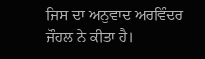ਜਿਸ ਦਾ ਅਨੁਵਾਦ ਅਰਵਿੰਦਰ ਜੌਹਲ ਨੇ ਕੀਤਾ ਹੈ।